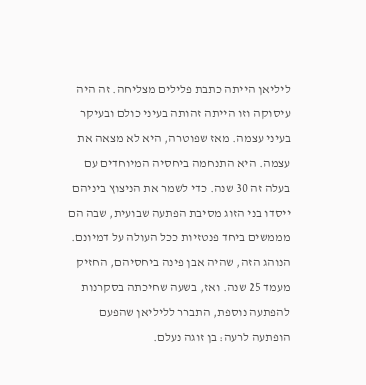ליליאן הייתה כתבת פלילים מצליחה. זה היה עיסוקה וזו הייתה זהותה בעיני כולם ובעיקר בעיני עצמה. מאז שפוטרה, היא לא מצאה את עצמה. היא התנחמה ביחסיה המיוחדים עם בעלה זה 30 שנה. כדי לשמר את הניצוץ ביניהם ייסדו בני הזוג מסיבת הפתעה שבועית, שבה הם מממשים ביחד פנטזיות ככל העולה על דמיונם. הנוהג הזה, שהיה אבן פינה ביחסיהם, החזיק מעמד 25 שנה. ואז, בשעה שחיכתה בסקרנות להפתעה נוספת, התברר לליליאן שהפעם הופתעה לרעה: בן זוגה נעלם.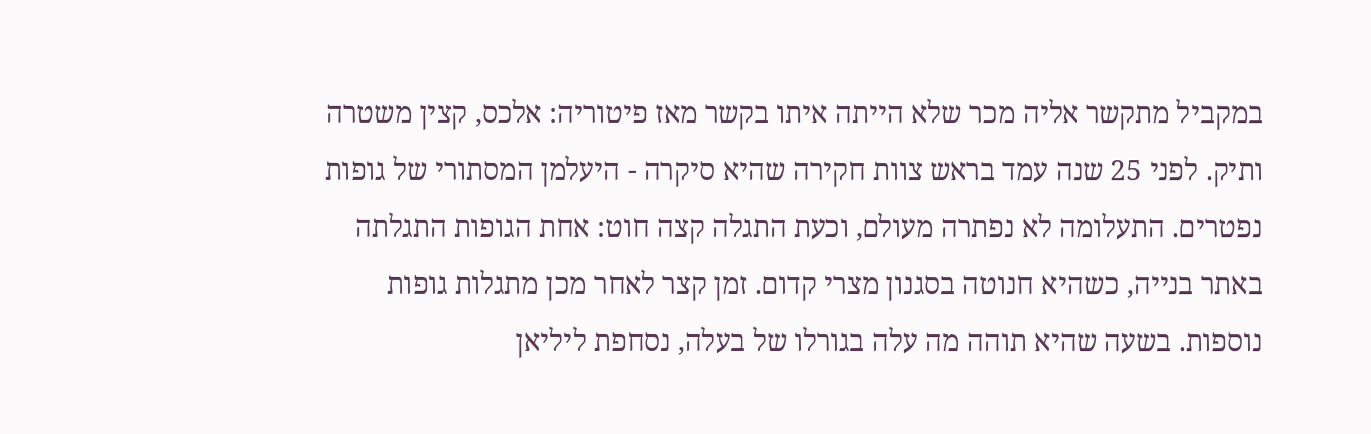במקביל מתקשר אליה מכר שלא הייתה איתו בקשר מאז פיטוריה: אלכס, קצין משטרה ותיק. לפני 25 שנה עמד בראש צוות חקירה שהיא סיקרה - היעלמן המסתורי של גופות נפטרים. התעלומה לא נפתרה מעולם, וכעת התגלה קצה חוט: אחת הגופות התגלתה באתר בנייה, כשהיא חנוטה בסגנון מצרי קדום. זמן קצר לאחר מכן מתגלות גופות נוספות. בשעה שהיא תוהה מה עלה בגורלו של בעלה, נסחפת ליליאן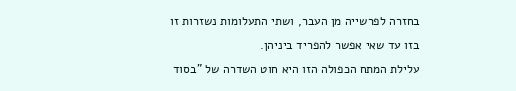בחזרה לפרשייה מן העבר, ושתי התעלומות נשזרות זו בזו עד שאי אפשר להפריד ביניהן.
עלילת המתח הכפולה הזו היא חוט השדרה של "בסוד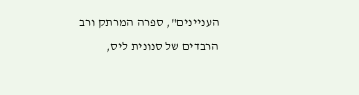העניינים", ספרה המרתק ורב הרבדים של סנונית ליס,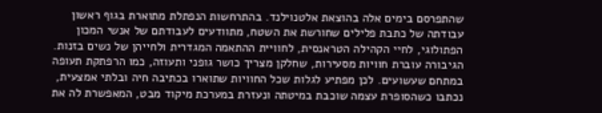שהתפרסם בימים אלה בהוצאת אלטנוילנד. בהתרחשות הנפתלת מתוארת בגוף ראשון עבודתה של כתבת פלילים שחורשת את השטח, מתוודעים לעבודתם של אנשי המכון הפתולוגי, לחיי הקהילה הטראנסית, לחוויית ההתאמה המגדרית ולחייהן של נשים בזנות. הגיבורה עוברת חוויות מסעירות, שחלקן מצריך כושר גופני ותעוזה, כמו הרפתקת תעופה במתחם שעשועים. לכן מפתיע לגלות שכל החוויות שתוארו בכתיבה חיה ובלתי אמצעית, נכתבו כשהסופרת עצמה שוכבת במיטתה ונעזרת במערכת מיקוד מבט, המאפשרת לה את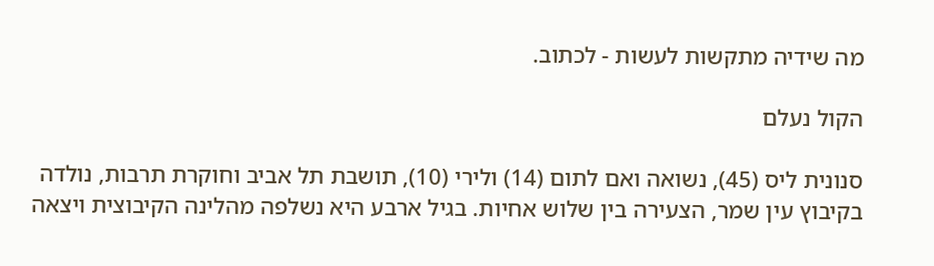מה שידיה מתקשות לעשות - לכתוב.

הקול נעלם

סנונית ליס (45), נשואה ואם לתום (14) ולירי (10), תושבת תל אביב וחוקרת תרבות, נולדה בקיבוץ עין שמר, הצעירה בין שלוש אחיות. בגיל ארבע היא נשלפה מהלינה הקיבוצית ויצאה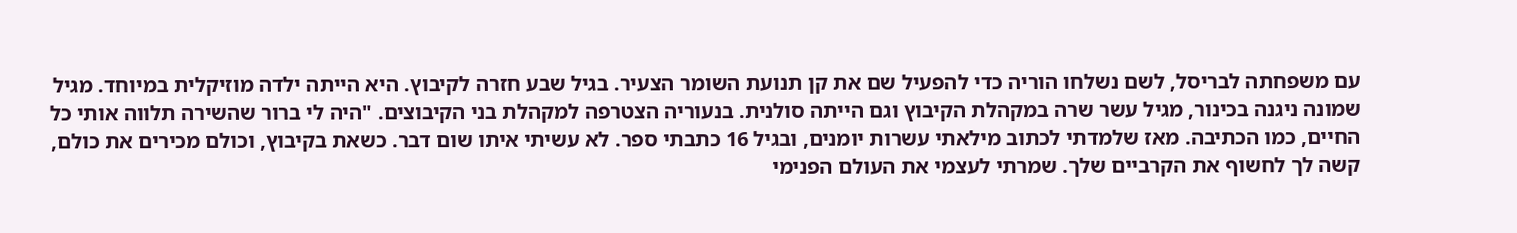עם משפחתה לבריסל, לשם נשלחו הוריה כדי להפעיל שם את קן תנועת השומר הצעיר. בגיל שבע חזרה לקיבוץ. היא הייתה ילדה מוזיקלית במיוחד. מגיל שמונה ניגנה בכינור, מגיל עשר שרה במקהלת הקיבוץ וגם הייתה סולנית. בנעוריה הצטרפה למקהלת בני הקיבוצים. "היה לי ברור שהשירה תלווה אותי כל החיים, כמו הכתיבה. מאז שלמדתי לכתוב מילאתי עשרות יומנים, ובגיל 16 כתבתי ספר. לא עשיתי איתו שום דבר. כשאת בקיבוץ, וכולם מכירים את כולם, קשה לך לחשוף את הקרביים שלך. שמרתי לעצמי את העולם הפנימי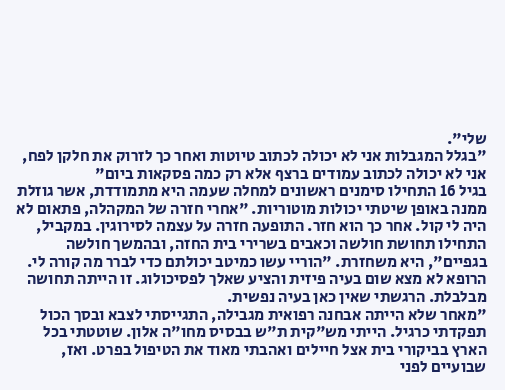שלי".
"בגלל המגבלות אני לא יכולה לכתוב טיוטות ואחר כך לזרוק את חלקן לפח, אני לא יכולה לכתוב עמודים ברצף אלא רק כמה פסקאות ביום"
בגיל 16 התחילו סימנים ראשונים למחלה שעמה היא מתמודדת, אשר גוזלת ממנה באופן שיטתי יכולות מוטוריות. "אחרי חזרה של המקהלה, פתאום לא היה לי קול. אחר כך הוא חזר. התופעה חזרה על עצמה לסירוגין. במקביל, התחילו תחושת חולשה וכאבים בשרירי בית החזה, ובהמשך חולשה בגפיים", היא משחזרת. "הוריי עשו כמיטב יכולתם כדי לברר מה קורה לי. הרופא לא מצא שום בעיה פיזית והציע שאלך לפסיכולוג. זו הייתה תחושה מבלבלת. הרגשתי שאין כאן בעיה נפשית.
"מאחר שלא הייתה אבחנה רפואית מגבילה, התגייסתי לצבא ובסך הכול תפקדתי כרגיל. הייתי מש"קית ת"ש בבסיס מחו"ה אלון. שוטטתי בכל הארץ בביקורי בית אצל חיילים ואהבתי מאוד את הטיפול בפרט. ואז, שבועיים לפני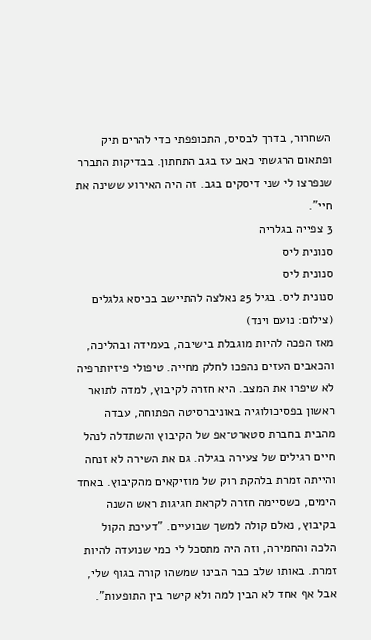השחרור, בדרך לבסיס, התכופפתי כדי להרים תיק ופתאום הרגשתי כאב עז בגב התחתון. בבדיקות התברר שנפרצו לי שני דיסקים בגב. זה היה האירוע ששינה את חיי".
3 צפייה בגלריה
סנונית ליס
סנונית ליס
סנונית ליס. בגיל 25 נאלצה להתיישב בכיסא גלגלים
(צילום: נועם וינד)
מאז הפכה להיות מוגבלת בישיבה, בעמידה ובהליכה, והכאבים העזים נהפכו לחלק מחייה. טיפולי פיזיותרפיה לא שיפרו את המצב. היא חזרה לקיבוץ, למדה לתואר ראשון בפסיכולוגיה באוניברסיטה הפתוחה, עבדה מהבית בחברת סטארט־אפ של הקיבוץ והשתדלה לנהל חיים רגילים של צעירה בגילה. גם את השירה לא זנחה והייתה זמרת בלהקת רוק של מוזיקאים מהקיבוץ. באחד הימים, כשסיימה חזרה לקראת חגיגות ראש השנה בקיבוץ, נאלם קולה למשך שבועיים. "דעיכת הקול הלכה והחמירה, וזה היה מתסכל לי כמי שנועדה להיות זמרת. באותו שלב כבר הבינו שמשהו קורה בגוף שלי, אבל אף אחד לא הבין למה ולא קישר בין התופעות".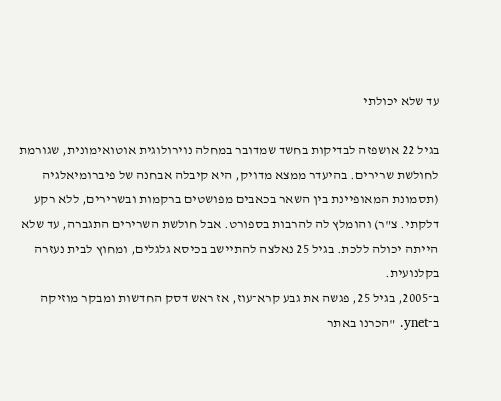עד שלא יכולתי

בגיל 22 אושפזה לבדיקות בחשד שמדובר במחלה נוירולוגית אוטואימונית, שגורמת לחולשת שרירים. בהיעדר ממצא מדויק, היא קיבלה אבחנה של פיברומיאלגיה (תסמונת המאופיינת בין השאר בכאבים מפושטים ברקמות ובשרירים, ללא רקע דלקתי. צ"ר) והומלץ לה להרבות בספורט. אבל חולשת השרירים התגברה, עד שלא הייתה יכולה ללכת. בגיל 25 נאלצה להתיישב בכיסא גלגלים, ומחוץ לבית נעזרה בקלנועית.
ב־2005, בגיל 25, פגשה את גבע קרא־עוז, אז ראש דסק החדשות ומבקר מוזיקה ב־ynet. "הכרנו באתר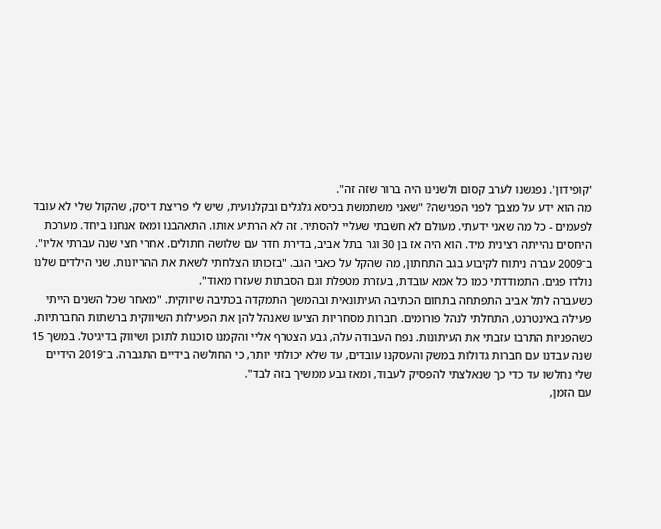'קופידון'. נפגשנו לערב קסום ולשנינו היה ברור שזה זה".
מה הוא ידע על מצבך לפני הפגישה? "שאני משתמשת בכיסא גלגלים ובקלנועית, שיש לי פריצת דיסק, שהקול שלי לא עובד לפעמים - כל מה שאני ידעתי. מעולם לא חשבתי שעליי להסתיר. זה לא הרתיע אותו. התאהבנו ומאז אנחנו ביחד. מערכת היחסים נהייתה רצינית מיד. הוא היה אז בן 30 וגר בתל אביב, בדירת חדר עם שלושה חתולים. אחרי חצי שנה עברתי אליו".
ב־2009 עברה ניתוח לקיבוע בגב התחתון, מה שהקל על כאבי הגב. "בזכותו הצלחתי לשאת את ההריונות. שני הילדים שלנו נולדו פגים. התמודדתי כמו כל אמא עובדת, בעזרת מטפלת וגם הסבתות שעזרו מאוד".
כשעברה לתל אביב התפתחה בתחום הכתיבה העיתונאית ובהמשך התמקדה בכתיבה שיווקית. "מאחר שכל השנים הייתי פעילה באינטרנט, התחלתי לנהל פורומים. חברות מסחריות הציעו שאנהל להן את הפעילות השיווקית ברשתות החברתיות. כשהפניות התרבו עזבתי את העיתונות. נפח העבודה עלה, גבע הצטרף אליי והקמנו סוכנות לתוכן ושיווק בדיגיטל. במשך 15 שנה עבדנו עם חברות גדולות במשק והעסקנו עובדים, עד שלא יכולתי יותר, כי החולשה בידיים התגברה. ב־2019 הידיים שלי נחלשו עד כדי כך שנאלצתי להפסיק לעבוד, ומאז גבע ממשיך בזה לבד".
עם הזמן,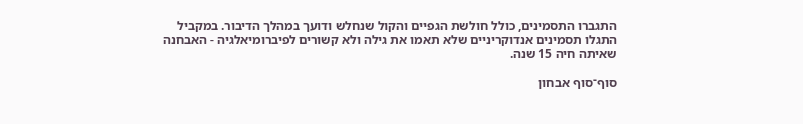התגברו התסמינים, כולל חולשת הגפיים והקול שנחלש ודועך במהלך הדיבור. במקביל התגלו תסמינים אנדוקריניים שלא תאמו את גילה ולא קשורים לפיברומיאלגיה - האבחנה שאיתה חיה 15 שנה.

סוף־סוף אבחון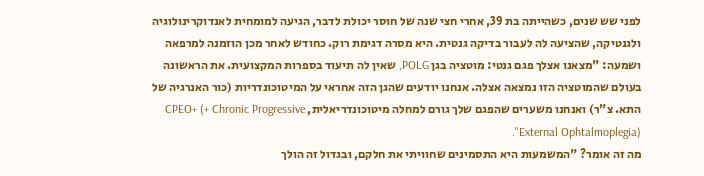לפני שש שנים, כשהייתה בת 39, אחרי חצי שנה של חוסר יכולת לדבר, הגיעה למומחית לאנדוקרינולוגיה ולגנטיקה, שהציעה לה לעבור בדיקה גנטית. היא מסרה דגימת רוק. כחודש לאחר מכן הוזמנה למרפאה ושמעה: "מצאנו אצלך פגם גנטי: מוטציה בגן POLG, שאין לה תיעוד בספרות המקצועית. את הראשונה בעולם שהמוטציה הזו נמצאה אצלה. אנחנו יודעים שהגן הזה אחראי על המיטוכונדריות (כור האנרגיה של התא. צ"ר) ואנחנו משערים שהפגם שלך גורם למחלה מיטוכונדריאלית, CPEO+ (+ Chronic Progressive External Ophtalmoplegia)".
מה זה אומר? "המשמעות היא התסמינים שחוויתי את חלקם, ובגדול זה הולך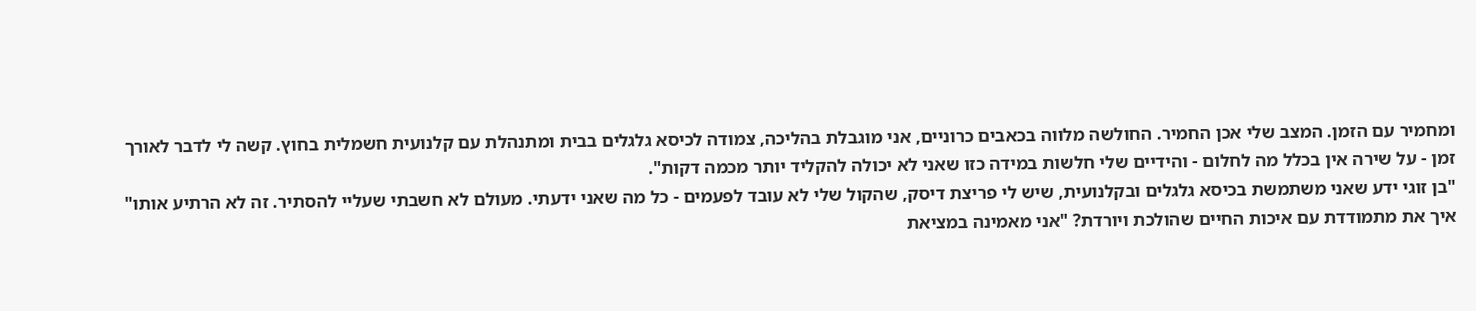ומחמיר עם הזמן. המצב שלי אכן החמיר. החולשה מלווה בכאבים כרוניים, אני מוגבלת בהליכה, צמודה לכיסא גלגלים בבית ומתנהלת עם קלנועית חשמלית בחוץ. קשה לי לדבר לאורך זמן - על שירה אין בכלל מה לחלום - והידיים שלי חלשות במידה כזו שאני לא יכולה להקליד יותר מכמה דקות".
"בן זוגי ידע שאני משתמשת בכיסא גלגלים ובקלנועית, שיש לי פריצת דיסק, שהקול שלי לא עובד לפעמים - כל מה שאני ידעתי. מעולם לא חשבתי שעליי להסתיר. זה לא הרתיע אותו"
איך את מתמודדת עם איכות החיים שהולכת ויורדת? "אני מאמינה במציאת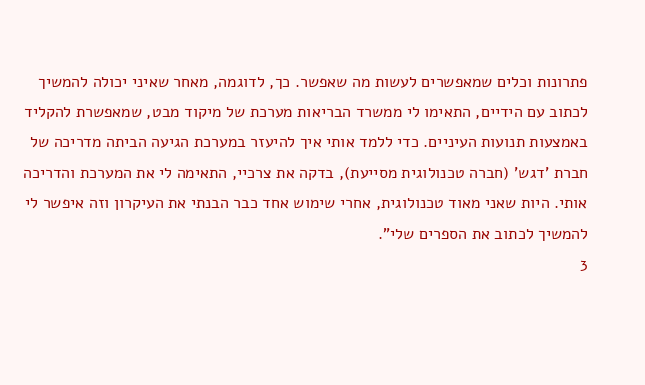פתרונות וכלים שמאפשרים לעשות מה שאפשר. כך, לדוגמה, מאחר שאיני יכולה להמשיך לכתוב עם הידיים, התאימו לי ממשרד הבריאות מערכת של מיקוד מבט, שמאפשרת להקליד באמצעות תנועות העיניים. כדי ללמד אותי איך להיעזר במערכת הגיעה הביתה מדריכה של חברת 'דגש' (חברה טכנולוגית מסייעת), בדקה את צרכיי, התאימה לי את המערכת והדריכה אותי. היות שאני מאוד טכנולוגית, אחרי שימוש אחד כבר הבנתי את העיקרון וזה איפשר לי להמשיך לכתוב את הספרים שלי".
3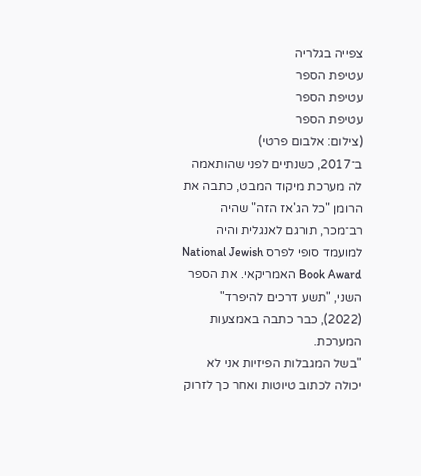צפייה בגלריה
עטיפת הספר
עטיפת הספר
עטיפת הספר
(צילום: אלבום פרטי)
ב־2017, כשנתיים לפני שהותאמה לה מערכת מיקוד המבט, כתבה את הרומן "כל הג'אז הזה" שהיה רב־מכר, תורגם לאנגלית והיה למועמד סופי לפרס National Jewish Book Award האמריקאי. את הספר השני, "תשע דרכים להיפרד" (2022), כבר כתבה באמצעות המערכת.
"בשל המגבלות הפיזיות אני לא יכולה לכתוב טיוטות ואחר כך לזרוק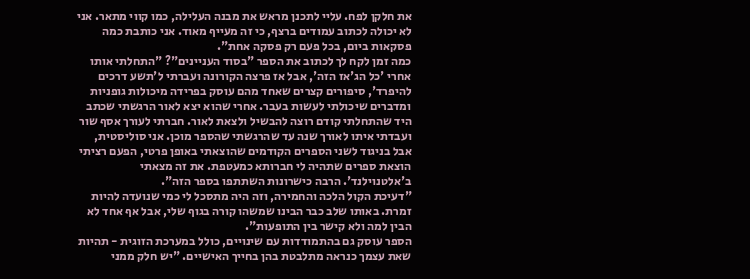את חלקן לפח. עליי לתכנן מראש את מבנה העלילה, כמו קווי מתאר. אני לא יכולה לכתוב עמודים ברצף, כי זה מעייף מאוד. אני כותבת כמה פסקאות ביום, בכל פעם רק פסקה אחת".
כמה זמן לקח לך לכתוב את הספר "בסוד העניינים"? "התחלתי אותו אחרי 'כל הג'אז הזה', אבל אז פרצה הקורונה ועברתי ל'תשע דרכים להיפרד', סיפורים קצרים שאחד מהם עוסק בפרידה מיכולות גופניות ומדברים שיכולתי לעשות בעבר. אחרי שהוא יצא לאור הרגשתי שכתב היד שהתחלתי קודם רוצה להבשיל ולצאת לאור. חברתי לעורך אסף שור ועבדתי איתו לאורך שנה עד שהרגשתי שהספר מוכן. אני סוליסטית, אבל בניגוד לשני הספרים הקודמים שהוצאתי באופן פרטי, הפעם רציתי הוצאת ספרים שתהיה לי חברותא כמעטפת. את זה מצאתי ב'אלטנוילנד'. הרבה כישרונות השתתפו בספר הזה".
"דעיכת הקול הלכה והחמירה, וזה היה מתסכל לי כמי שנועדה להיות זמרת. באותו שלב כבר הבינו שמשהו קורה בגוף שלי, אבל אף אחד לא הבין למה ולא קישר בין התופעות".
הספר עוסק גם בהתמודדות עם שינויים, כולל במערכת הזוגית - תהיות שאת עצמך כנראה מתלבטת בהן בחייך האישיים. "יש חלק ממני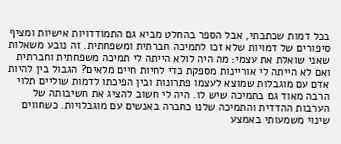בכל דמות שכתבתי, אבל הספר בהחלט מביא גם התמודדויות אישיות ומציף סיפורים של דמויות שלא זכו לתמיכה חברתית ומשפחתית. זה נובע משאלות שאני שואלת את עצמי: מה היה לולא הייתה לי תמיכה משפחתית וחברתית ואם לא הייתה לי אוריינות מספקת כדי לחיות חיים מלאים? הגבול בין להיות אדם עם מוגבלות שמוצא לעצמו פתרונות ובין הפיכתו לדמות שוליים תלוי הרבה מאוד גם בתמיכה שיש לו. היה לי חשוב להציג את חשיבותה של הערבות ההדדית והתמיכה שלנו כחברה באנשים עם מוגבלויות. כשחווים שינוי משמעותי באמצע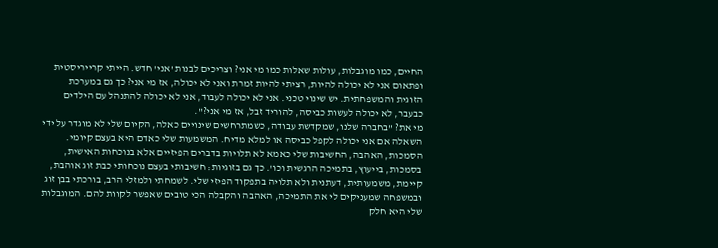החיים, כמו מוגבלות, עולות שאלות כמו מי אני? וצריכים לבנות 'אני' חדש. הייתי קרייריסטית ופתאום אני לא יכולה להיות, רציתי להיות זמרת ואני לא יכולה, אז מי אני? כך גם במערכת הזוגית והמשפחתית. יש שינוי טכני. אני לא יכולה לעבוד, אני לא יכולה להתנהל עם הילדים כבעבר, לא יכולה לעשות כביסה, להוריד זבל, אז מי אני?".
מי את? "בחברה שלנו, שמקדשת עבודה, כשמתרחשים שינויים כאלה, הקיום שלי לא מוגדר על ידי השאלה אם אני יכולה לקפל כביסה או למלא מדיח. המשמעות שלי כאדם היא בעצם קיומי. הסמכות, האהבה, החשיבות שלי כאמא לא תלויות בדברים הפיזיים אלא בנוכחות האישית, בסמכות, בייעוץ, בתמיכה הרגשית וכו'. כך גם בזוגיות: חשיבותי בעצם נוכחותי כבת זוג אוהבת, קיימת, משמעותית, דעתנית ולא תלויה בתפקוד הפיזי שלי. לשמחתי ולמזלי הרב, בורכתי בבן זוג ובמשפחה שמעניקים לי את התמיכה, האהבה והקבלה הכי טובים שאפשר לקוות להם. המוגבלות שלי היא חלק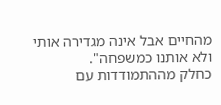מהחיים אבל אינה מגדירה אותי ולא אותנו כמשפחה".
כחלק מההתמודדות עם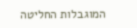המוגבלות החליטה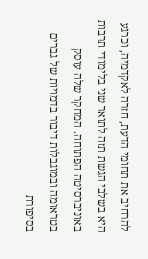להרחיב את תחומי הדעת, חזרה לאקדמיה, וכרגע היא בשלבי הגשת תזה לתואר שני בלימודי תרבות באוניברסיטה הפתוחה. המחקר שלה עוסק בטראומה ובמוגבלות דיבור בדמויות של גברים בסיפורת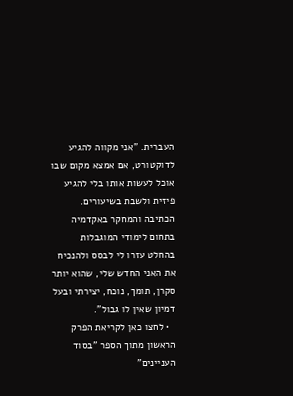העברית. "אני מקווה להגיע לדוקטורט, אם אמצא מקום שבו אוכל לעשות אותו בלי להגיע פיזית ולשבת בשיעורים. הכתיבה והמחקר באקדמיה בתחום לימודי המוגבלות בהחלט עזרו לי לבסס ולהנכיח את האני החדש שלי, שהוא יותר סקרן, תומך, נוכח, יצירתי ובעל דמיון שאין לו גבול".
  • לחצו כאן לקריאת הפרק הראשון מתוך הספר "בסוד העניינים"